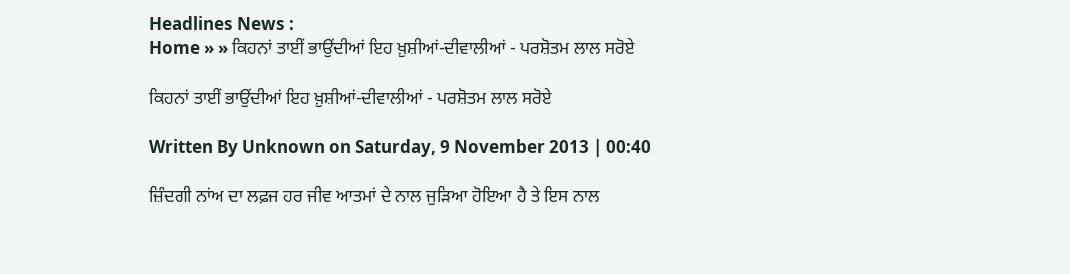Headlines News :
Home » » ਕਿਹਨਾਂ ਤਾਈਂ ਭਾਉਂਦੀਆਂ ਇਹ ਖ਼ੁਸ਼ੀਆਂ-ਦੀਵਾਲੀਆਂ - ਪਰਸ਼ੋਤਮ ਲਾਲ ਸਰੋਏ

ਕਿਹਨਾਂ ਤਾਈਂ ਭਾਉਂਦੀਆਂ ਇਹ ਖ਼ੁਸ਼ੀਆਂ-ਦੀਵਾਲੀਆਂ - ਪਰਸ਼ੋਤਮ ਲਾਲ ਸਰੋਏ

Written By Unknown on Saturday, 9 November 2013 | 00:40

ਜ਼ਿੰਦਗੀ ਨਾਂਅ ਦਾ ਲਫ਼ਜ ਹਰ ਜੀਵ ਆਤਮਾਂ ਦੇ ਨਾਲ ਜੁੜਿਆ ਹੋਇਆ ਹੈ ਤੇ ਇਸ ਨਾਲ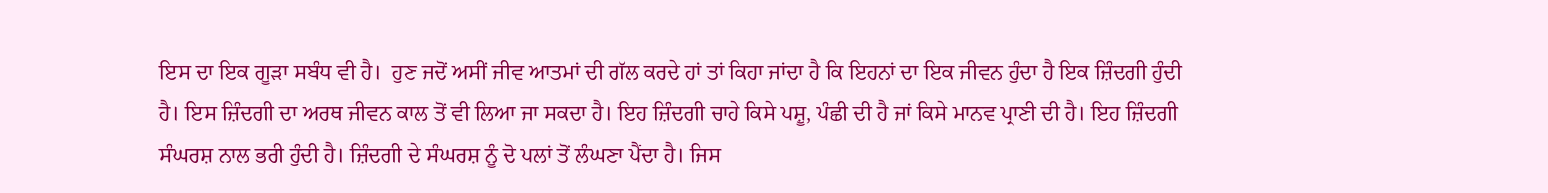ਇਸ ਦਾ ਇਕ ਗੂੜਾ ਸਬੰਧ ਵੀ ਹੈ।  ਹੁਣ ਜਦੋਂ ਅਸੀਂ ਜੀਵ ਆਤਮਾਂ ਦੀ ਗੱਲ ਕਰਦੇ ਹਾਂ ਤਾਂ ਕਿਹਾ ਜਾਂਦਾ ਹੈ ਕਿ ਇਹਨਾਂ ਦਾ ਇਕ ਜੀਵਨ ਹੁੰਦਾ ਹੈ ਇਕ ਜ਼ਿੰਦਗੀ ਹੁੰਦੀ ਹੈ। ਇਸ ਜ਼ਿੰਦਗੀ ਦਾ ਅਰਥ ਜੀਵਨ ਕਾਲ ਤੋਂ ਵੀ ਲਿਆ ਜਾ ਸਕਦਾ ਹੈ। ਇਹ ਜ਼ਿੰਦਗੀ ਚਾਹੇ ਕਿਸੇ ਪਸ਼ੂ, ਪੰਛੀ ਦੀ ਹੈ ਜਾਂ ਕਿਸੇ ਮਾਨਵ ਪ੍ਰਾਣੀ ਦੀ ਹੈ। ਇਹ ਜ਼ਿੰਦਗੀ ਸੰਘਰਸ਼ ਨਾਲ ਭਰੀ ਹੁੰਦੀ ਹੈ। ਜ਼ਿੰਦਗੀ ਦੇ ਸੰਘਰਸ਼ ਨੂੰ ਦੋ ਪਲਾਂ ਤੋਂ ਲੰਘਣਾ ਪੈਂਦਾ ਹੈ। ਜਿਸ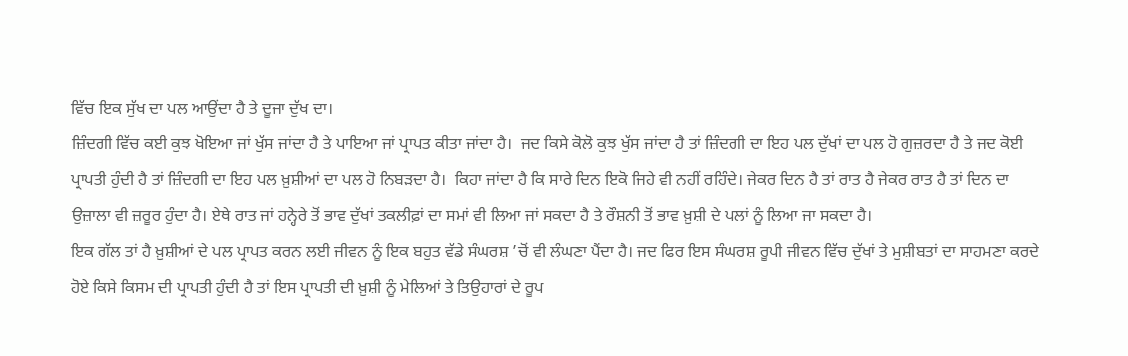ਵਿੱਚ ਇਕ ਸੁੱਖ ਦਾ ਪਲ ਆਉਂਦਾ ਹੈ ਤੇ ਦੂਜਾ ਦੁੱਖ ਦਾ।
ਜ਼ਿੰਦਗੀ ਵਿੱਚ ਕਈ ਕੁਝ ਖੋਇਆ ਜਾਂ ਖੁੱਸ ਜਾਂਦਾ ਹੈ ਤੇ ਪਾਇਆ ਜਾਂ ਪ੍ਰਾਪਤ ਕੀਤਾ ਜਾਂਦਾ ਹੈ।  ਜਦ ਕਿਸੇ ਕੋਲੋ ਕੁਝ ਖੁੱਸ ਜਾਂਦਾ ਹੈ ਤਾਂ ਜ਼ਿੰਦਗੀ ਦਾ ਇਹ ਪਲ ਦੁੱਖਾਂ ਦਾ ਪਲ ਹੋ ਗੁਜ਼ਰਦਾ ਹੈ ਤੇ ਜਦ ਕੋਈ ਪ੍ਰਾਪਤੀ ਹੁੰਦੀ ਹੈ ਤਾਂ ਜ਼ਿੰਦਗੀ ਦਾ ਇਹ ਪਲ ਖ਼ੁਸ਼ੀਆਂ ਦਾ ਪਲ ਹੋ ਨਿਬੜਦਾ ਹੈ।  ਕਿਹਾ ਜਾਂਦਾ ਹੈ ਕਿ ਸਾਰੇ ਦਿਨ ਇਕੋ ਜਿਹੇ ਵੀ ਨਹੀਂ ਰਹਿੰਦੇ। ਜੇਕਰ ਦਿਨ ਹੈ ਤਾਂ ਰਾਤ ਹੈ ਜੇਕਰ ਰਾਤ ਹੈ ਤਾਂ ਦਿਨ ਦਾ ਉਜ਼ਾਲਾ ਵੀ ਜ਼ਰੂਰ ਹੁੰਦਾ ਹੈ। ਏਥੇ ਰਾਤ ਜਾਂ ਹਨ੍ਹੇਰੇ ਤੋਂ ਭਾਵ ਦੁੱਖਾਂ ਤਕਲੀਫ਼ਾਂ ਦਾ ਸਮਾਂ ਵੀ ਲਿਆ ਜਾਂ ਸਕਦਾ ਹੈ ਤੇ ਰੌਸ਼ਨੀ ਤੋਂ ਭਾਵ ਖ਼ੁਸ਼ੀ ਦੇ ਪਲਾਂ ਨੂੰ ਲਿਆ ਜਾ ਸਕਦਾ ਹੈ।
ਇਕ ਗੱਲ ਤਾਂ ਹੈ ਖ਼ੁਸ਼ੀਆਂ ਦੇ ਪਲ ਪ੍ਰਾਪਤ ਕਰਨ ਲਈ ਜੀਵਨ ਨੂੰ ਇਕ ਬਹੁਤ ਵੱਡੇ ਸੰਘਰਸ਼ ’ਚੋਂ ਵੀ ਲੰਘਣਾ ਪੈਂਦਾ ਹੈ। ਜਦ ਫਿਰ ਇਸ ਸੰਘਰਸ਼ ਰੂਪੀ ਜੀਵਨ ਵਿੱਚ ਦੁੱਖਾਂ ਤੇ ਮੁਸ਼ੀਬਤਾਂ ਦਾ ਸਾਹਮਣਾ ਕਰਦੇ ਹੋਏ ਕਿਸੇ ਕਿਸਮ ਦੀ ਪ੍ਰਾਪਤੀ ਹੁੰਦੀ ਹੈ ਤਾਂ ਇਸ ਪ੍ਰਾਪਤੀ ਦੀ ਖ਼ੁਸ਼ੀ ਨੂੰ ਮੇਲਿਆਂ ਤੇ ਤਿਉਹਾਰਾਂ ਦੇ ਰੂਪ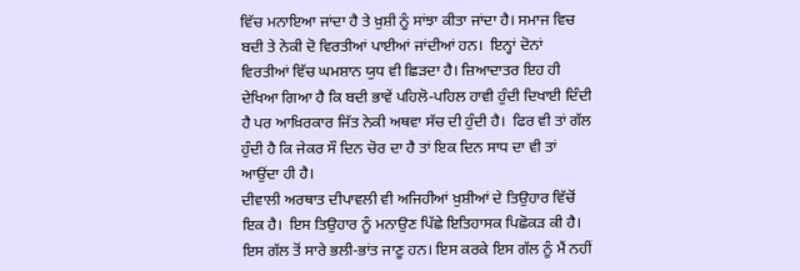ਵਿੱਚ ਮਨਾਇਆ ਜਾਂਦਾ ਹੈ ਤੇ ਖ਼ੁਸ਼ੀ ਨੂੰ ਸਾਂਝਾ ਕੀਤਾ ਜਾਂਦਾ ਹੈ। ਸਮਾਜ ਵਿਚ ਬਦੀ ਤੇ ਨੇਕੀ ਦੋ ਵਿਰਤੀਆਂ ਪਾਈਆਂ ਜਾਂਦੀਆਂ ਹਨ।  ਇਨ੍ਹਾਂ ਦੋਨਾਂ ਵਿਰਤੀਆਂ ਵਿੱਚ ਘਮਸ਼ਾਨ ਯੁਧ ਵੀ ਛਿੜਦਾ ਹੈ। ਜ਼ਿਆਦਾਤਰ ਇਹ ਹੀ ਦੇਖਿਆ ਗਿਆ ਹੈ ਕਿ ਬਦੀ ਭਾਵੇਂ ਪਹਿਲੋ-ਪਹਿਲ ਹਾਵੀ ਹੁੰਦੀ ਦਿਖਾਈ ਦਿੰਦੀ ਹੈ ਪਰ ਆਖ਼ਿਰਕਾਰ ਜਿੱਤ ਨੇਕੀ ਅਥਵਾ ਸੱਚ ਦੀ ਹੁੰਦੀ ਹੈ।  ਫਿਰ ਵੀ ਤਾਂ ਗੱਲ ਹੁੰਦੀ ਹੈ ਕਿ ਜੇਕਰ ਸੌ ਦਿਨ ਚੋਰ ਦਾ ਹੈ ਤਾਂ ਇਕ ਦਿਨ ਸਾਧ ਦਾ ਵੀ ਤਾਂ ਆਉਂਦਾ ਹੀ ਹੈ।
ਦੀਵਾਲੀ ਅਰਥਾਤ ਦੀਪਾਵਲੀ ਵੀ ਅਜਿਹੀਆਂ ਖ਼ੁਸ਼ੀਆਂ ਦੇ ਤਿਉਹਾਰ ਵਿੱਚੋਂ ਇਕ ਹੈ।  ਇਸ ਤਿਉਹਾਰ ਨੂੰ ਮਨਾਉਣ ਪਿੱਛੇ ਇਤਿਹਾਸਕ ਪਿਛੋਕੜ ਕੀ ਹੈ।  ਇਸ ਗੱਲ ਤੋਂ ਸਾਰੇ ਭਲੀ-ਭਾਂਤ ਜਾਣੂ ਹਨ। ਇਸ ਕਰਕੇ ਇਸ ਗੱਲ ਨੂੰ ਮੈਂ ਨਹੀਂ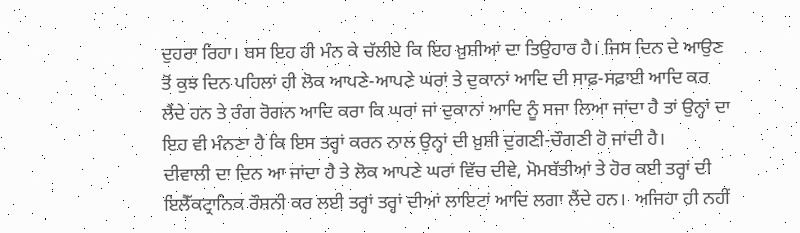ਦੁਹਰਾ ਰਿਹਾ। ਬਸ ਇਹ ਹੀ ਮੰਨ ਕੇ ਚੱਲੀਏ ਕਿ ਇਹ ਖ਼ੁਸ਼ੀਆਂ ਦਾ ਤਿਉਹਾਰ ਹੈ। ਜਿਸ ਦਿਨ ਦੇ ਆਉਣ ਤੋਂ ਕੁਝ ਦਿਨ ਪਹਿਲਾਂ ਹੀ ਲੋਕ ਆਪਣੇ-ਆਪਣੇ ਘਰਾਂ ਤੇ ਦੁਕਾਨਾਂ ਆਦਿ ਦੀ ਸਾਫ਼-ਸਫ਼ਾਈ ਆਦਿ ਕਰ ਲੈਂਦੇ ਹਨ ਤੇ ਰੰਗ ਰੋਗਨ ਆਦਿ ਕਰਾ ਕਿ ਘਰਾਂ ਜਾਂ ਦੁਕਾਨਾਂ ਆਦਿ ਨੂੰ ਸਜਾ ਲਿਆ ਜਾਂਦਾ ਹੈ ਤਾਂ ਉਨ੍ਹਾਂ ਦਾ ਇਹ ਵੀ ਮੰਨਣਾ ਹੈ ਕਿ ਇਸ ਤਰ੍ਹਾਂ ਕਰਨ ਨਾਲ ਉਨ੍ਹਾਂ ਦੀ ਖ਼ੁਸ਼ੀ ਦੁਗਣੀ-ਚੌਗਣੀ ਹੋ ਜਾਂਦੀ ਹੈ।
ਦੀਵਾਲੀ ਦਾ ਦਿਨ ਆ ਜਾਂਦਾ ਹੈ ਤੇ ਲੋਕ ਆਪਣੇ ਘਰਾਂ ਵਿੱਚ ਦੀਵੇ, ਮੋਮਬੱਤੀਆਂ ਤੇ ਹੋਰ ਕਈ ਤਰ੍ਹਾਂ ਦੀ ਇਲੈੱਕਟ੍ਰਾਨਿਕ ਰੌਸ਼ਨੀ ਕਰ ਲਈ ਤਰ੍ਹਾਂ ਤਰ੍ਹਾਂ ਦੀਆਂ ਲਾਇਟਾਂ ਆਦਿ ਲਗਾ ਲੈਂਦੇ ਹਨ।  ਅਜਿਹਾ ਹੀ ਨਹੀਂ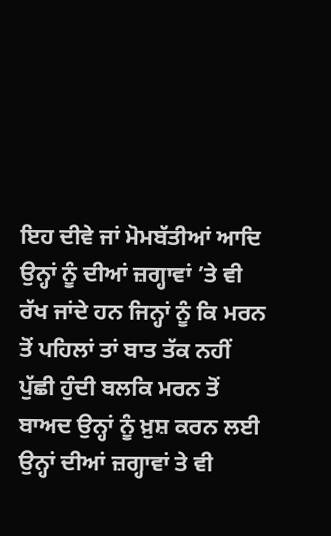ਇਹ ਦੀਵੇ ਜਾਂ ਮੋਮਬੱਤੀਆਂ ਆਦਿ ਉਨ੍ਹਾਂ ਨੂੰ ਦੀਆਂ ਜ਼ਗ੍ਹਾਵਾਂ ’ਤੇ ਵੀ ਰੱਖ ਜਾਂਦੇ ਹਨ ਜਿਨ੍ਹਾਂ ਨੂੰ ਕਿ ਮਰਨ ਤੋਂ ਪਹਿਲਾਂ ਤਾਂ ਬਾਤ ਤੱਕ ਨਹੀਂ ਪੁੱਛੀ ਹੁੰਦੀ ਬਲਕਿ ਮਰਨ ਤੋਂ ਬਾਅਦ ਉਨ੍ਹਾਂ ਨੂੰ ਖ਼ੁਸ਼ ਕਰਨ ਲਈ ਉਨ੍ਹਾਂ ਦੀਆਂ ਜ਼ਗ੍ਹਾਵਾਂ ਤੇ ਵੀ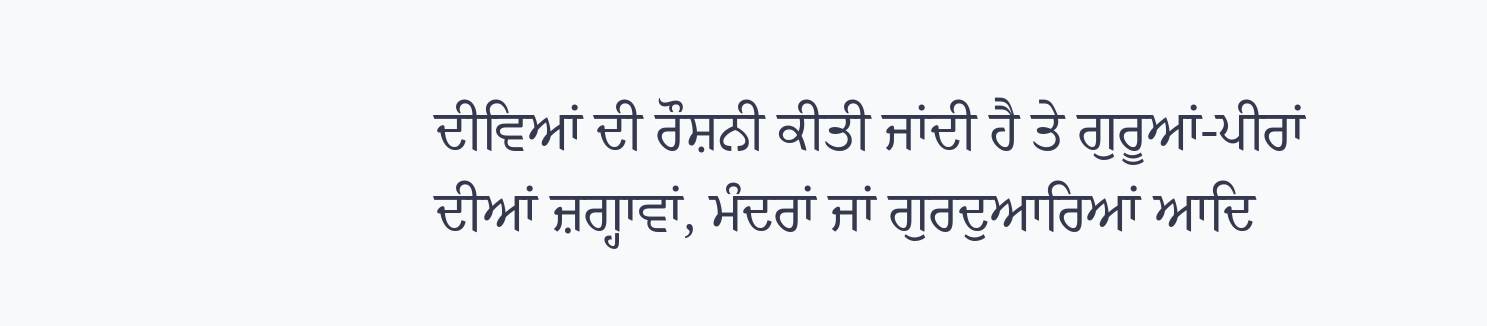ਦੀਵਿਆਂ ਦੀ ਰੌਸ਼ਨੀ ਕੀਤੀ ਜਾਂਦੀ ਹੈ ਤੇ ਗੁਰੂਆਂ-ਪੀਰਾਂ ਦੀਆਂ ਜ਼ਗ੍ਹਾਵਾਂ, ਮੰਦਰਾਂ ਜਾਂ ਗੁਰਦੁਆਰਿਆਂ ਆਦਿ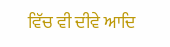ਵਿੱਚ ਵੀ ਦੀਵੇ ਆਦਿ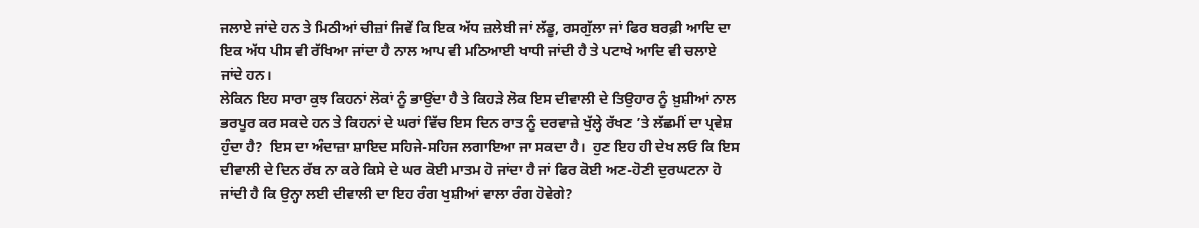ਜਲਾਏ ਜਾਂਦੇ ਹਨ ਤੇ ਮਿਠੀਆਂ ਚੀਜ਼ਾਂ ਜਿਵੇਂ ਕਿ ਇਕ ਅੱਧ ਜ਼ਲੇਬੀ ਜਾਂ ਲੱਡੂ, ਰਸਗੁੱਲਾ ਜਾਂ ਫਿਰ ਬਰਫ਼ੀ ਆਦਿ ਦਾ ਇਕ ਅੱਧ ਪੀਸ ਵੀ ਰੱਖਿਆ ਜਾਂਦਾ ਹੈ ਨਾਲ ਆਪ ਵੀ ਮਠਿਆਈ ਖਾਧੀ ਜਾਂਦੀ ਹੈ ਤੇ ਪਟਾਖੇ ਆਦਿ ਵੀ ਚਲਾਏ ਜਾਂਦੇ ਹਨ।
ਲੇਕਿਨ ਇਹ ਸਾਰਾ ਕੁਝ ਕਿਹਨਾਂ ਲੋਕਾਂ ਨੂੰ ਭਾਉਂਦਾ ਹੈ ਤੇ ਕਿਹੜੇ ਲੋਕ ਇਸ ਦੀਵਾਲੀ ਦੇ ਤਿਉਹਾਰ ਨੂੰ ਖ਼ੁਸ਼ੀਆਂ ਨਾਲ ਭਰਪੂਰ ਕਰ ਸਕਦੇ ਹਨ ਤੇ ਕਿਹਨਾਂ ਦੇ ਘਰਾਂ ਵਿੱਚ ਇਸ ਦਿਨ ਰਾਤ ਨੂੰ ਦਰਵਾਜ਼ੇ ਖੁੱਲ੍ਹੇ ਰੱਖਣ ’ਤੇ ਲੱਛਮੀਂ ਦਾ ਪ੍ਰਵੇਸ਼ ਹੁੰਦਾ ਹੈ?  ਇਸ ਦਾ ਅੰਦਾਜ਼ਾ ਸ਼ਾਇਦ ਸਹਿਜੇ-ਸਹਿਜ ਲਗਾਇਆ ਜਾ ਸਕਦਾ ਹੈ।  ਹੁਣ ਇਹ ਹੀ ਦੇਖ ਲਓ ਕਿ ਇਸ ਦੀਵਾਲੀ ਦੇ ਦਿਨ ਰੱਬ ਨਾ ਕਰੇ ਕਿਸੇ ਦੇ ਘਰ ਕੋਈ ਮਾਤਮ ਹੋ ਜਾਂਦਾ ਹੈ ਜਾਂ ਫਿਰ ਕੋਈ ਅਣ-ਹੋਣੀ ਦੁਰਘਟਨਾ ਹੋ ਜਾਂਦੀ ਹੈ ਕਿ ਉਨ੍ਹਾ ਲਈ ਦੀਵਾਲੀ ਦਾ ਇਹ ਰੰਗ ਖੁਸ਼ੀਆਂ ਵਾਲਾ ਰੰਗ ਹੋਵੇਗੇ?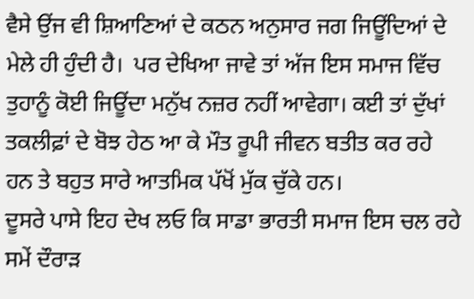ਵੈਸੇ ਉਂਜ ਵੀ ਸ਼ਿਆਣਿਆਂ ਦੇ ਕਠਨ ਅਨੁਸਾਰ ਜਗ ਜਿਊਂਦਿਆਂ ਦੇ ਮੇਲੇ ਹੀ ਹੁੰਦੀ ਹੈ।  ਪਰ ਦੇਖਿਆ ਜਾਵੇ ਤਾਂ ਅੱਜ ਇਸ ਸਮਾਜ ਵਿੱਚ ਤੁਹਾਨੂੰ ਕੋਈ ਜਿਊਂਦਾ ਮਨੁੱਖ ਨਜ਼ਰ ਨਹੀਂ ਆਵੇਗਾ। ਕਈ ਤਾਂ ਦੁੱਖਾਂ ਤਕਲੀਫ਼ਾਂ ਦੇ ਬੋਝ ਹੇਠ ਆ ਕੇ ਮੌਤ ਰੂਪੀ ਜੀਵਨ ਬਤੀਤ ਕਰ ਰਹੇ ਹਨ ਤੇ ਬਹੁਤ ਸਾਰੇ ਆਤਮਿਕ ਪੱਖੋਂ ਮੁੱਕ ਚੁੱਕੇ ਹਨ।
ਦੂਸਰੇ ਪਾਸੇ ਇਹ ਦੇਖ ਲਓ ਕਿ ਸਾਡਾ ਭਾਰਤੀ ਸਮਾਜ ਇਸ ਚਲ ਰਹੇ ਸਮੇਂ ਦੌਰਾੜ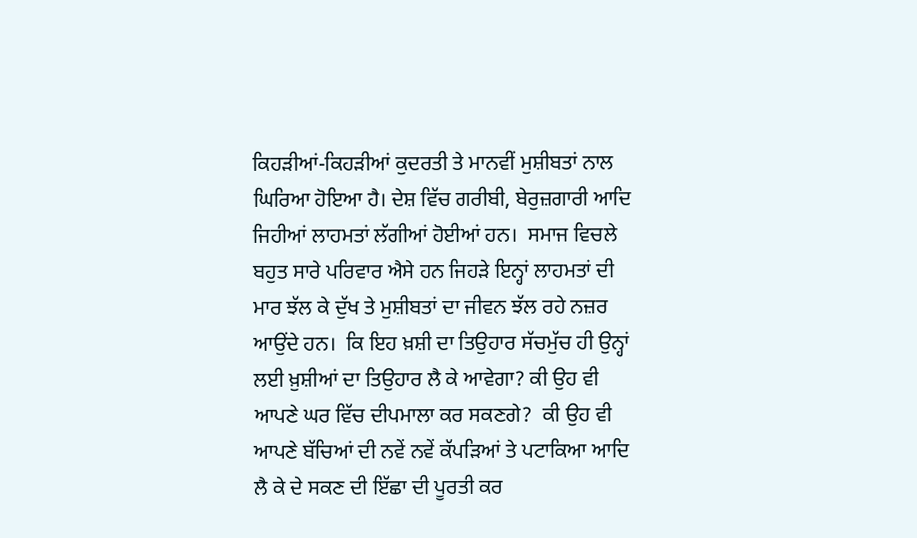ਕਿਹੜੀਆਂ-ਕਿਹੜੀਆਂ ਕੁਦਰਤੀ ਤੇ ਮਾਨਵੀਂ ਮੁਸ਼ੀਬਤਾਂ ਨਾਲ ਘਿਰਿਆ ਹੋਇਆ ਹੈ। ਦੇਸ਼ ਵਿੱਚ ਗਰੀਬੀ, ਬੇਰੁਜ਼ਗਾਰੀ ਆਦਿ ਜਿਹੀਆਂ ਲਾਹਮਤਾਂ ਲੱਗੀਆਂ ਹੋਈਆਂ ਹਨ।  ਸਮਾਜ ਵਿਚਲੇ ਬਹੁਤ ਸਾਰੇ ਪਰਿਵਾਰ ਐਸੇ ਹਨ ਜਿਹੜੇ ਇਨ੍ਹਾਂ ਲਾਹਮਤਾਂ ਦੀ ਮਾਰ ਝੱਲ ਕੇ ਦੁੱਖ ਤੇ ਮੁਸ਼ੀਬਤਾਂ ਦਾ ਜੀਵਨ ਝੱਲ ਰਹੇ ਨਜ਼ਰ ਆਉਂਦੇ ਹਨ।  ਕਿ ਇਹ ਖ਼ਸ਼ੀ ਦਾ ਤਿਉਹਾਰ ਸੱਚਮੁੱਚ ਹੀ ਉਨ੍ਹਾਂ ਲਈ ਖ਼ੁਸ਼ੀਆਂ ਦਾ ਤਿਉਹਾਰ ਲੈ ਕੇ ਆਵੇਗਾ? ਕੀ ਉਹ ਵੀ ਆਪਣੇ ਘਰ ਵਿੱਚ ਦੀਪਮਾਲਾ ਕਰ ਸਕਣਗੇ?  ਕੀ ਉਹ ਵੀ ਆਪਣੇ ਬੱਚਿਆਂ ਦੀ ਨਵੇਂ ਨਵੇਂ ਕੱਪੜਿਆਂ ਤੇ ਪਟਾਕਿਆ ਆਦਿ ਲੈ ਕੇ ਦੇ ਸਕਣ ਦੀ ਇੱਛਾ ਦੀ ਪੂਰਤੀ ਕਰ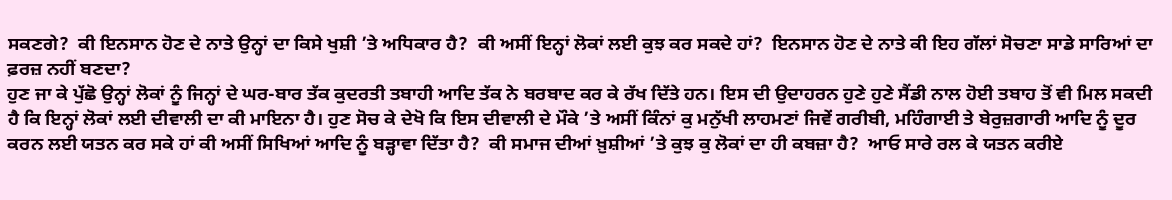ਸਕਣਗੇ?  ਕੀ ਇਨਸਾਨ ਹੋਣ ਦੇ ਨਾਤੇ ਉਨ੍ਹਾਂ ਦਾ ਕਿਸੇ ਖੁਸ਼ੀ ’ਤੇ ਅਧਿਕਾਰ ਹੈ?  ਕੀ ਅਸੀਂ ਇਨ੍ਹਾਂ ਲੋਕਾਂ ਲਈ ਕੁਝ ਕਰ ਸਕਦੇ ਹਾਂ?  ਇਨਸਾਨ ਹੋਣ ਦੇ ਨਾਤੇ ਕੀ ਇਹ ਗੱਲਾਂ ਸੋਚਣਾ ਸਾਡੇ ਸਾਰਿਆਂ ਦਾ ਫ਼ਰਜ਼ ਨਹੀਂ ਬਣਦਾ?
ਹੁਣ ਜਾ ਕੇ ਪੁੱਛੋ ਉਨ੍ਹਾਂ ਲੋਕਾਂ ਨੂੰ ਜਿਨ੍ਹਾਂ ਦੇ ਘਰ-ਬਾਰ ਤੱਕ ਕੁਦਰਤੀ ਤਬਾਹੀ ਆਦਿ ਤੱਕ ਨੇ ਬਰਬਾਦ ਕਰ ਕੇ ਰੱਖ ਦਿੱਤੇ ਹਨ। ਇਸ ਦੀ ਉਦਾਹਰਨ ਹੁਣੇ ਹੁਣੇ ਸੈਂਡੀ ਨਾਲ ਹੋਈ ਤਬਾਹ ਤੋਂ ਵੀ ਮਿਲ ਸਕਦੀ ਹੈ ਕਿ ਇਨ੍ਹਾਂ ਲੋਕਾਂ ਲਈ ਦੀਵਾਲੀ ਦਾ ਕੀ ਮਾਇਨਾ ਹੈ। ਹੁਣ ਸੋਚ ਕੇ ਦੇਖੋ ਕਿ ਇਸ ਦੀਵਾਲੀ ਦੇ ਮੌਕੇ ’ਤੇ ਅਸੀਂ ਕਿੰਨਾਂ ਕੁ ਮਨੁੱਖੀ ਲਾਹਮਣਾਂ ਜਿਵੇਂ ਗਰੀਬੀ, ਮਹਿੰਗਾਈ ਤੇ ਬੇਰੁਜ਼ਗਾਰੀ ਆਦਿ ਨੂੰ ਦੂਰ ਕਰਨ ਲਈ ਯਤਨ ਕਰ ਸਕੇ ਹਾਂ ਕੀ ਅਸੀਂ ਸਿਖਿਆਂ ਆਦਿ ਨੂੰ ਬੜ੍ਹਾਵਾ ਦਿੱਤਾ ਹੈ?  ਕੀ ਸਮਾਜ ਦੀਆਂ ਖ਼ੁਸ਼ੀਆਂ ’ਤੇ ਕੁਝ ਕੁ ਲੋਕਾਂ ਦਾ ਹੀ ਕਬਜ਼ਾ ਹੈ?  ਆਓ ਸਾਰੇ ਰਲ ਕੇ ਯਤਨ ਕਰੀਏ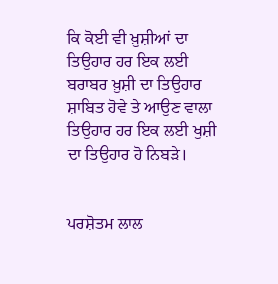ਕਿ ਕੋਈ ਵੀ ਖ਼ੁਸ਼ੀਆਂ ਦਾ ਤਿਉਹਾਰ ਹਰ ਇਕ ਲਈ ਬਰਾਬਰ ਖ਼ੁਸ਼ੀ ਦਾ ਤਿਉਹਾਰ ਸ਼ਾਬਿਤ ਹੋਵੇ ਤੇ ਆਉਣ ਵਾਲਾ ਤਿਉਹਾਰ ਹਰ ਇਕ ਲਈ ਖੁਸ਼ੀ ਦਾ ਤਿਉਹਾਰ ਹੋ ਨਿਬੜੇ।


ਪਰਸ਼ੋਤਮ ਲਾਲ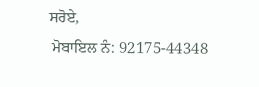ਸਰੋਏ,
 ਮੋਬਾਇਲ ਨੰ: 92175-44348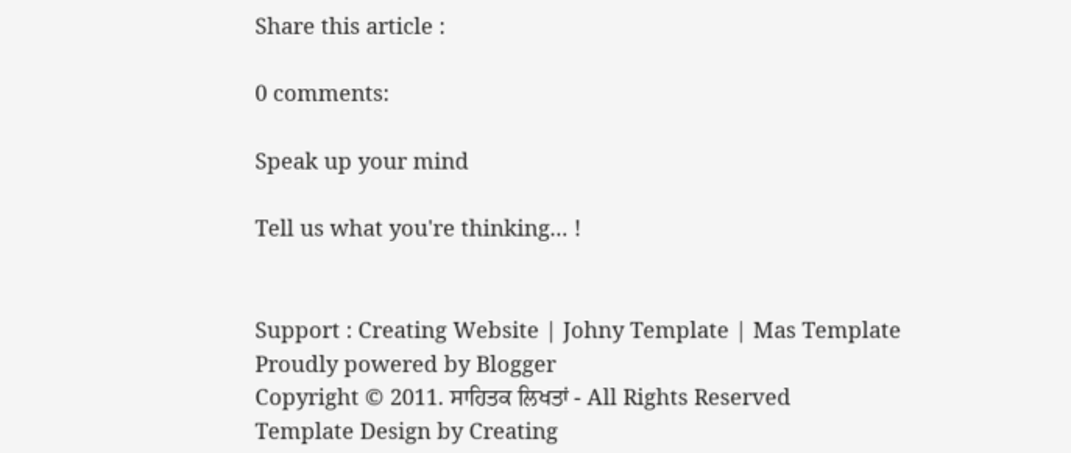Share this article :

0 comments:

Speak up your mind

Tell us what you're thinking... !


Support : Creating Website | Johny Template | Mas Template
Proudly powered by Blogger
Copyright © 2011. ਸਾਹਿਤਕ ਲਿਖਤਾਂ - All Rights Reserved
Template Design by Creating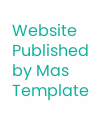Website Published by Mas Template